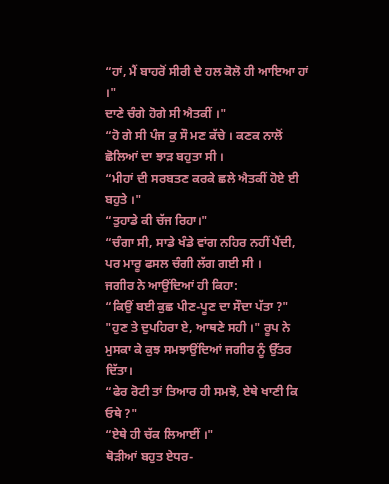“ਹਾਂ, ਮੈਂ ਬਾਹਰੋਂ ਸੀਰੀ ਦੇ ਹਲ ਕੋਲੋ ਹੀ ਆਇਆ ਹਾਂ ।"
ਦਾਣੇ ਚੰਗੇ ਹੋਗੇ ਸੀ ਐਤਕੀਂ ।"
“ਹੋ ਗੇ ਸੀ ਪੰਜ ਕੁ ਸੌ ਮਣ ਕੱਚੇ । ਕਣਕ ਨਾਲੋਂ ਛੋਲਿਆਂ ਦਾ ਝਾੜ ਬਹੁਤਾ ਸੀ ।
“ਮੀਹਾਂ ਦੀ ਸਰਬਤਣ ਕਰਕੇ ਛਲੇ ਐਤਕੀਂ ਹੋਏ ਈ ਬਹੁਤੇ ।"
“ਤੁਹਾਡੇ ਕੀ ਚੱਜ ਰਿਹਾ।"
“ਚੰਗਾ ਸੀ, ਸਾਡੇ ਖੰਡੇ ਵਾਂਗ ਨਹਿਰ ਨਹੀਂ ਪੈਂਦੀ, ਪਰ ਮਾਰੂ ਫਸਲ ਚੰਗੀ ਲੱਗ ਗਈ ਸੀ ।
ਜਗੀਰ ਨੇ ਆਉਂਦਿਆਂ ਹੀ ਕਿਹਾ:
“ਕਿਉਂ ਬਈ ਕੁਛ ਪੀਣ-ਪੂਣ ਦਾ ਸੌਦਾ ਪੱਤਾ ?"
"ਹੁਣ ਤੇ ਦੁਪਹਿਰਾ ਏ, ਆਥਣੇ ਸਹੀ ।" ਰੂਪ ਨੇ ਮੁਸਕਾ ਕੇ ਕੁਝ ਸਮਝਾਉਂਦਿਆਂ ਜਗੀਰ ਨੂੰ ਉੱਤਰ ਦਿੱਤਾ।
“ਫੇਰ ਰੋਟੀ ਤਾਂ ਤਿਆਰ ਹੀ ਸਮਝੋ, ਏਥੇ ਖਾਣੀ ਕਿ ਓਥੇ ?"
“ਏਥੇ ਹੀ ਚੱਕ ਲਿਆਈਂ ।"
ਥੋੜੀਆਂ ਬਹੁਤ ਏਧਰ-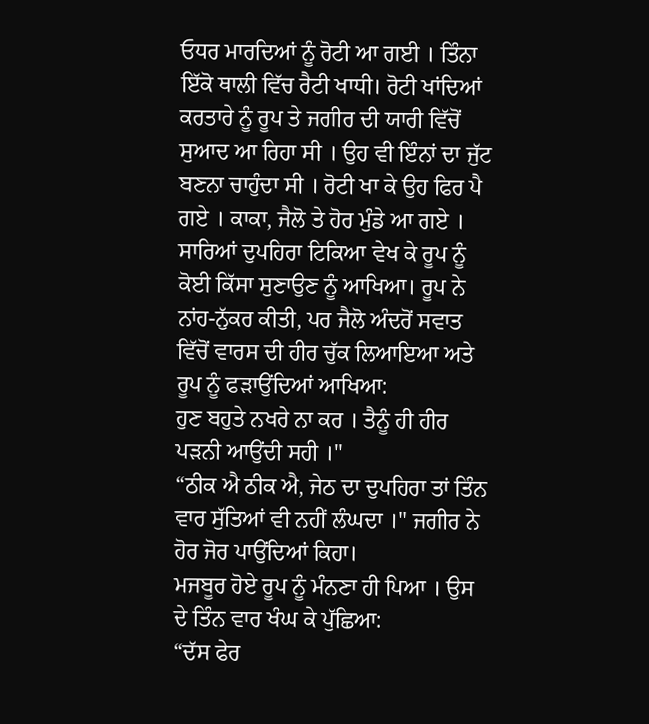ਓਧਰ ਮਾਰਦਿਆਂ ਨੂੰ ਰੋਟੀ ਆ ਗਈ । ਤਿੰਨਾ ਇੱਕੋ ਥਾਲੀ ਵਿੱਚ ਰੈਟੀ ਖਾਧੀ। ਰੋਟੀ ਖਾਂਦਿਆਂ ਕਰਤਾਰੇ ਨੂੰ ਰੂਪ ਤੇ ਜਗੀਰ ਦੀ ਯਾਰੀ ਵਿੱਚੋਂ ਸੁਆਦ ਆ ਰਿਹਾ ਸੀ । ਉਹ ਵੀ ਇੰਨਾਂ ਦਾ ਜੁੱਟ ਬਣਨਾ ਚਾਹੁੰਦਾ ਸੀ । ਰੋਟੀ ਖਾ ਕੇ ਉਹ ਫਿਰ ਪੈ ਗਏ । ਕਾਕਾ, ਜੈਲੋ ਤੇ ਹੋਰ ਮੁੰਡੇ ਆ ਗਏ । ਸਾਰਿਆਂ ਦੁਪਹਿਰਾ ਟਿਕਿਆ ਵੇਖ ਕੇ ਰੂਪ ਨੂੰ ਕੋਈ ਕਿੱਸਾ ਸੁਣਾਉਣ ਨੂੰ ਆਖਿਆ। ਰੂਪ ਨੇ ਨਾਂਹ-ਨੁੱਕਰ ਕੀਤੀ, ਪਰ ਜੈਲੋ ਅੰਦਰੋਂ ਸਵਾਤ ਵਿੱਚੋਂ ਵਾਰਸ ਦੀ ਹੀਰ ਚੁੱਕ ਲਿਆਇਆ ਅਤੇ ਰੂਪ ਨੂੰ ਫੜਾਉਂਦਿਆਂ ਆਖਿਆ:
ਹੁਣ ਬਹੁਤੇ ਨਖਰੇ ਨਾ ਕਰ । ਤੈਨੂੰ ਹੀ ਹੀਰ ਪੜਨੀ ਆਉਂਦੀ ਸਹੀ ।"
“ਠੀਕ ਐ ਠੀਕ ਐ, ਜੇਠ ਦਾ ਦੁਪਹਿਰਾ ਤਾਂ ਤਿੰਨ ਵਾਰ ਸੁੱਤਿਆਂ ਵੀ ਨਹੀਂ ਲੰਘਦਾ ।" ਜਗੀਰ ਨੇ ਹੋਰ ਜੋਰ ਪਾਉਂਦਿਆਂ ਕਿਹਾ।
ਮਜਬੂਰ ਹੋਏ ਰੂਪ ਨੂੰ ਮੰਨਣਾ ਹੀ ਪਿਆ । ਉਸ ਦੇ ਤਿੰਨ ਵਾਰ ਖੰਘ ਕੇ ਪੁੱਛਿਆ:
“ਦੱਸ ਫੇਰ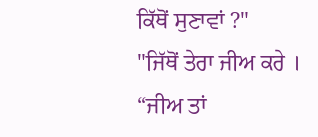ਕਿੱਥੋਂ ਸੁਣਾਵਾਂ ?"
"ਜਿੱਥੋਂ ਤੇਰਾ ਜੀਅ ਕਰੇ ।
“ਜੀਅ ਤਾਂ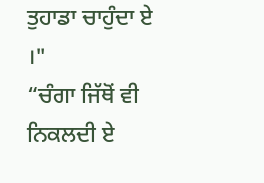ਤੁਹਾਡਾ ਚਾਹੁੰਦਾ ਏ ।"
“ਚੰਗਾ ਜਿੱਥੋਂ ਵੀ ਨਿਕਲਦੀ ਏ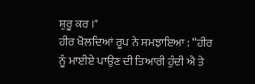ਸ਼ੁਰੂ ਕਰ ।"
ਹੀਰ ਖੋਲਦਿਆਂ ਰੂਪ ਨੇ ਸਮਝਾਇਆ : “ਹੀਰ ਨੂੰ ਮਾਈਏ ਪਾਉਣ ਦੀ ਤਿਆਰੀ ਹੁੰਦੀ ਐ ਤੇ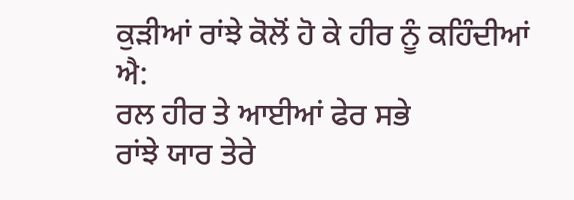ਕੁੜੀਆਂ ਰਾਂਝੇ ਕੋਲੋਂ ਹੋ ਕੇ ਹੀਰ ਨੂੰ ਕਹਿੰਦੀਆਂ ਐ:
ਰਲ ਹੀਰ ਤੇ ਆਈਆਂ ਫੇਰ ਸਭੇ
ਰਾਂਝੇ ਯਾਰ ਤੇਰੇ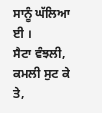ਸਾਨੂੰ ਘੱਲਿਆ ਈ ।
ਸੈਟਾ ਵੰਝਲੀ, ਕਮਲੀ ਸੁਟ ਕੇ ਤੇ,